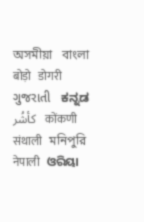অসমীয়া   বাংলা   बोड़ो   डोगरी   ગુજરાતી   ಕನ್ನಡ   كأشُر   कोंकणी   संथाली   মনিপুরি   नेपाली   ଓରିୟା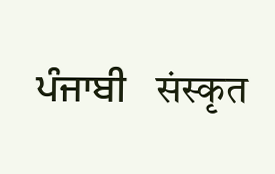ਪੰਜਾਬੀ   संस्कृत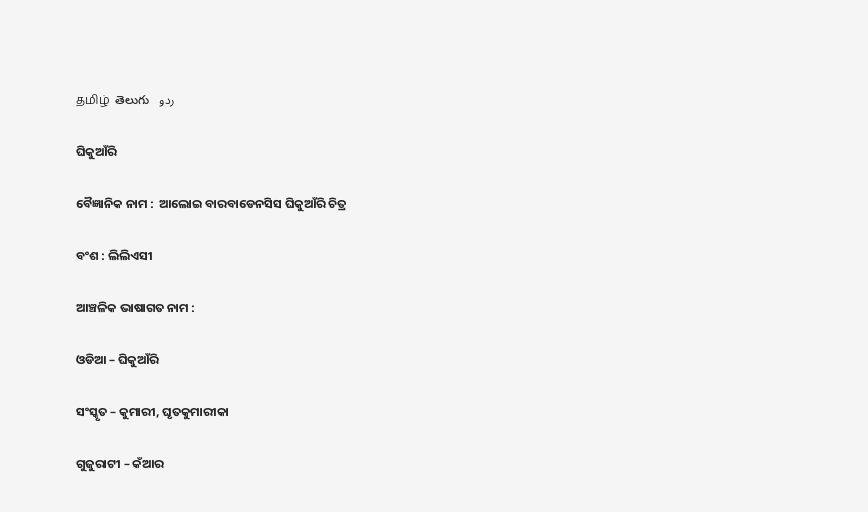தமிழ்  తెలుగు   ردو

ଘିକୁଆଁରି

ବୈଜ୍ଞାନିକ ନାମ :  ଆଲୋଇ ବାରବାଡେନସିସ ଘିକୁଆଁରି ଚିତ୍ର

ବଂଶ : ଲିଲିଏସୀ

ଆଞ୍ଚଳିକ ଭାଷାଗତ ନାମ :

ଓଡିଆ – ଘିକୁଆଁରି

ସଂସ୍କୃତ – କୁମାରୀ, ଘୃତକୁମାରୀକା

ଗୁଜୁରାଟୀ – କଁଆର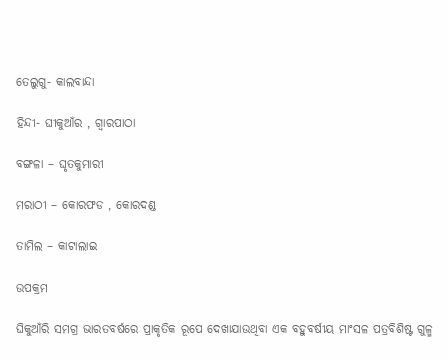ତେଲୁଗୁ- କାଲବାନ୍ଦା

ହିନ୍ଦୀ- ଘୀକୁଆଁର , ଗ୍ୱାରପାଠା

ବଙ୍ଗଳା – ଘୃତକୁମାରୀ

ମରାଠୀ – କୋରଫଡ , କୋରଦଣ୍ଡ

ତାମିଲ – କାଟାଲାଇ

ଉପକ୍ରମ

ଘିକୁଆଁରି ସମଗ୍ର ଭାରତବର୍ଷରେ ପ୍ରାକୃତିକ ରୂପେ ଦେଖାଯାଉଥିବା ଏକ ବହୁବର୍ଷୀୟ ମାଂସଳ ପତ୍ରବିଶିଷ୍ଟ ଗୁଳ୍ମ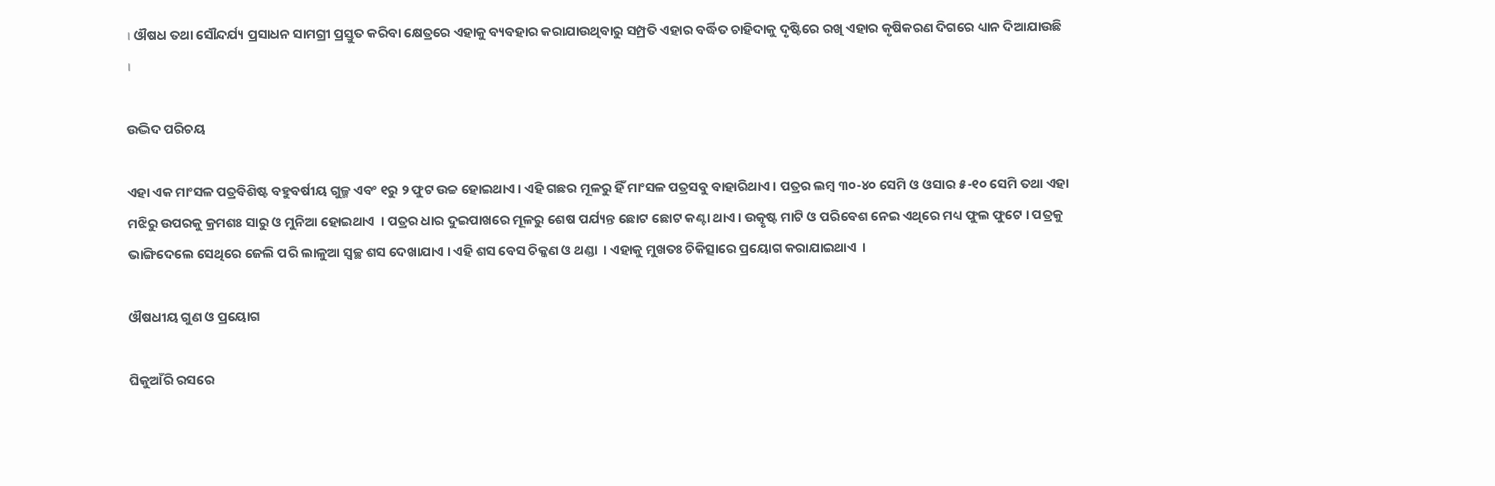। ଔଷଧ ତଥା ସୌନ୍ଦର୍ଯ୍ୟ ପ୍ରସାଧନ ସାମଗ୍ରୀ ପ୍ରସ୍ତୁତ କରିବା କ୍ଷେତ୍ରରେ ଏହାକୁ ବ୍ୟବହାର କରାଯାଉଥିବାରୁ ସମ୍ପ୍ରତି ଏହାର ବର୍ଦ୍ଧିତ ଚାହିଦାକୁ ଦୃଷ୍ଟିରେ ରଖି ଏହାର କୃଷିକରଣ ଦିଗରେ ଧ୍ୟାନ ଦିଆଯାଉଛି  ।

ଉଦ୍ଭିଦ ପରିଚୟ

ଏହା ଏକ ମାଂସଳ ପତ୍ରବିଶିଷ୍ଟ ବହୁବର୍ଷୀୟ ଗୁଳ୍ମ ଏବଂ ୧ରୁ ୨ ଫୁଟ ଉଚ୍ଚ ହୋଇଥାଏ । ଏହି ଗଛର ମୂଳରୁ ହିଁ ମାଂସଳ ପତ୍ରସବୁ ବାହାରିଥାଏ । ପତ୍ରର ଲମ୍ବ ୩୦-୪୦ ସେମି ଓ ଓସାର ୫-୧୦ ସେମି ତଥା ଏହା ମଝିରୁ ଉପରକୁ କ୍ରମଶଃ ସାରୁ ଓ ମୁନିଆ ହୋଇଥାଏ  । ପତ୍ରର ଧାର ଦୁଇପାଖରେ ମୂଳରୁ ଶେଷ ପର୍ଯ୍ୟନ୍ତ ଛୋଟ ଛୋଟ କଣ୍ଟା ଥାଏ । ଉତ୍କୃଷ୍ଟ ମାଟି ଓ ପରିବେଶ ନେଇ ଏଥିରେ ମଧ୍ୟ ଫୁଲ ଫୁଟେ । ପତ୍ରକୁ ଭାଙ୍ଗିଦେଲେ ସେଥିରେ ଜେଲି ପରି ଲାଳୁଆ ସ୍ଵଚ୍ଛ ଶସ ଦେଖାଯାଏ । ଏହି ଶସ ବେସ ଚିକ୍କଣ ଓ ଥଣ୍ଡା  । ଏହାକୁ ମୁଖତଃ ଚିକିତ୍ସାରେ ପ୍ରୟୋଗ କରାଯାଇଥାଏ  ।

ଔଷଧୀୟ ଗୁଣ ଓ ପ୍ରୟୋଗ

ଘିକୁଆଁରି ରସରେ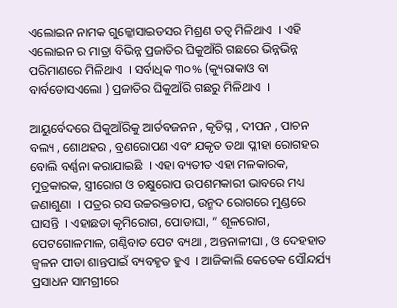ଏଲୋଇନ ନାମକ ଗୁଳ୍କୋସାଇଡସର ମିଶ୍ରଣ ତତ୍ଵ ମିଳିଥାଏ  । ଏହି ଏଲୋଇନ ର ମାତ୍ରା ବିଭିନ୍ନ ପ୍ରଜାତିର ଘିକୁଆଁରି ଗଛରେ ଭିନ୍ନଭିନ୍ନ ପରିମାଣରେ ମିଳିଥାଏ  । ସର୍ବାଧିକ ୩୦% (କ୍ୟୁରାକାଓ ବା ବାର୍ବଡୋସଏଲୋ ) ପ୍ରଜାତିର ଘିକୁଆଁରି ଗଛରୁ ମିଳିଥାଏ  ।

ଆୟୁର୍ବେଦରେ ଘିକୁଆଁରିକୁ ଆର୍ତବଜନନ , କୃତିଘ୍ନ , ଦୀପନ , ପାଚନ ବଲ୍ୟ , ଶୋଥହର , ବ୍ରଣରୋପଣ ଏବଂ ଯକୃତ ତଥା ପ୍ଳୀହା ରୋଗହର ବୋଲି ବର୍ଣ୍ଣନା କରାଯାଇଛି  । ଏହା ବ୍ୟତୀତ ଏହା ମଳକାରକ, ମୁତ୍ରକାରକ, ସ୍ତ୍ରୀରୋଗ ଓ ଚକ୍ଷୁରୋପ ଉପଶମକାରୀ ଭାବରେ ମଧ୍ୟ ଜଣାଶୁଣା  । ପତ୍ରର ରସ ଉଚ୍ଚରକ୍ତଚାପ, ଉନ୍ମଦ ରୋଗରେ ମୁଣ୍ଡରେ ଘାସନ୍ତି  । ଏହାଛଡା କୃମିରୋଗ, ପୋଡାଘା, “ ଶୂଳରୋଗ, ପେଟଗୋଳମାଳ, ଗଣ୍ଠିବାତ ପେଟ ବ୍ୟଥା , ଅନ୍ତନାଳୀଘା , ଓ ଦେହହାତ ଜ୍ଵଳନ ପୀଡା ଶାନ୍ତପାଇଁ ବ୍ୟବହୃତ ହୁଏ  । ଆଜିକାଲି କେତେକ ସୌନ୍ଦର୍ଯ୍ୟ ପ୍ରସାଧନ ସାମଗ୍ରୀରେ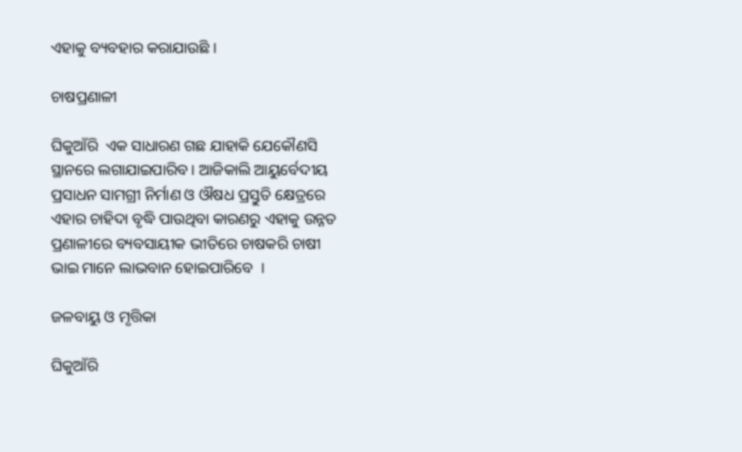ଏହାକୁ ବ୍ୟବହାର କରାଯାଉଛି ।

ଚାଷପ୍ରଣାଳୀ

ଘିକୁଆଁରି  ଏକ ସାଧାରଣ ଗଛ ଯାହାକି ଯେକୌଣସି ସ୍ଥାନରେ ଲଗାଯାଇପାରିବ । ଆଜିକାଲି ଆୟୁର୍ବେଦୀୟ ପ୍ରସାଧନ ସାମଗ୍ରୀ ନିର୍ମାଣ ଓ ଔଷଧ ପ୍ରସ୍ତୁତି କ୍ଷେତ୍ରରେ ଏହାର ଚାହିଦା ବୃଦ୍ଧି ପାଉଥିବା କାରଣରୁ ଏହାକୁ ଉନ୍ନତ ପ୍ରଣାଳୀରେ ବ୍ୟବସାୟୀକ ଭୀତିରେ ଚାଷକରି ଚାଷୀ ଭାଇ ମାନେ ଲାଭବାନ ହୋଇପାରିବେ  ।

ଜଳବାୟୁ ଓ ମୃତ୍ତିକା

ଘିକୁଆଁରି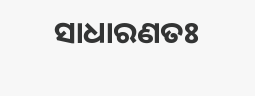ସାଧାରଣତଃ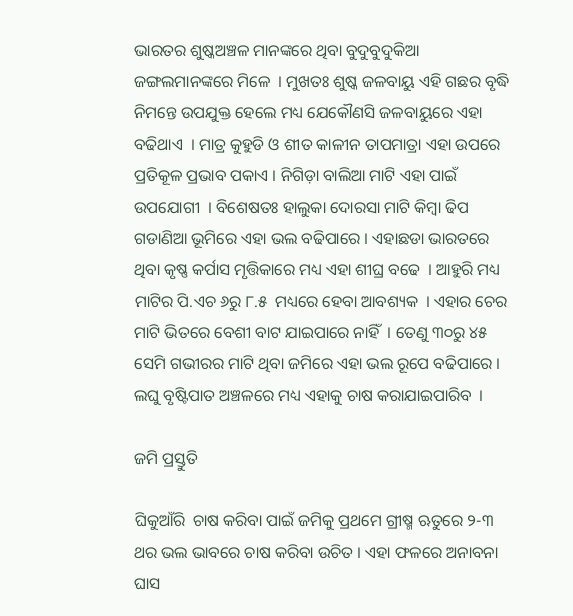ଭାରତର ଶୁଷ୍କଅଞ୍ଚଳ ମାନଙ୍କରେ ଥିବା ବୁଦୁବୁଦୁକିଆ ଜଙ୍ଗଲମାନଙ୍କରେ ମିଳେ  । ମୁଖତଃ ଶୁଷ୍କ ଜଳବାୟୁ ଏହି ଗଛର ବୃଦ୍ଧି ନିମନ୍ତେ ଉପଯୁକ୍ତ ହେଲେ ମଧ୍ୟ ଯେକୌଣସି ଜଳବାୟୁରେ ଏହା ବଢିଥାଏ  । ମାତ୍ର କୁହୁଡି ଓ ଶୀତ କାଳୀନ ତାପମାତ୍ରା ଏହା ଉପରେ ପ୍ରତିକୂଳ ପ୍ରଭାବ ପକାଏ । ନିଗିଡ଼ା ବାଲିଆ ମାଟି ଏହା ପାଇଁ ଉପଯୋଗୀ  । ବିଶେଷତଃ ହାଲୁକା ଦୋରସା ମାଟି କିମ୍ବା ଢିପ ଗଡାଣିଆ ଭୂମିରେ ଏହା ଭଲ ବଢିପାରେ । ଏହାଛଡା ଭାରତରେ ଥିବା କୃଷ୍ଣ କର୍ପାସ ମୃତ୍ତିକାରେ ମଧ୍ୟ ଏହା ଶୀଘ୍ର ବଢେ  । ଆହୁରି ମଧ୍ୟ ମାଟିର ପି.ଏଚ ୬ରୁ ୮.୫  ମଧ୍ୟରେ ହେବା ଆବଶ୍ୟକ  । ଏହାର ଚେର ମାଟି ଭିତରେ ବେଶୀ ବାଟ ଯାଇପାରେ ନାହିଁ  । ତେଣୁ ୩୦ରୁ ୪୫ ସେମି ଗଭୀରର ମାଟି ଥିବା ଜମିରେ ଏହା ଭଲ ରୂପେ ବଢିପାରେ । ଲଘୁ ବୃଷ୍ଟିପାତ ଅଞ୍ଚଳରେ ମଧ୍ୟ ଏହାକୁ ଚାଷ କରାଯାଇପାରିବ  ।

ଜମି ପ୍ରସ୍ତୁତି

ଘିକୁଆଁରି  ଚାଷ କରିବା ପାଇଁ ଜମିକୁ ପ୍ରଥମେ ଗ୍ରୀଷ୍ମ ଋତୁରେ ୨-୩ ଥର ଭଲ ଭାବରେ ଚାଷ କରିବା ଉଚିତ । ଏହା ଫଳରେ ଅନାବନା ଘାସ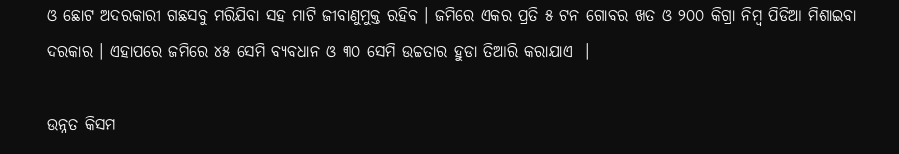ଓ ଛୋଟ ଅଦରକାରୀ ଗଛସବୁ ମରିଯିବା ସହ ମାଟି ଜୀବାଣୁମୁକ୍ତ ରହିବ । ଜମିରେ ଏକର ପ୍ରତି ୫ ଟନ ଗୋବର ଖତ ଓ ୨୦୦ କିଗ୍ରା ନିମ୍ବ ପିଡିଆ ମିଶାଇବା ଦରକାର । ଏହାପରେ ଜମିରେ ୪୫ ସେମି ବ୍ୟବଧାନ ଓ ୩୦ ସେମି ଉଚ୍ଚତାର ହୁଡା ତିଆରି କରାଯାଏ  ।

ଉନ୍ନତ କିସମ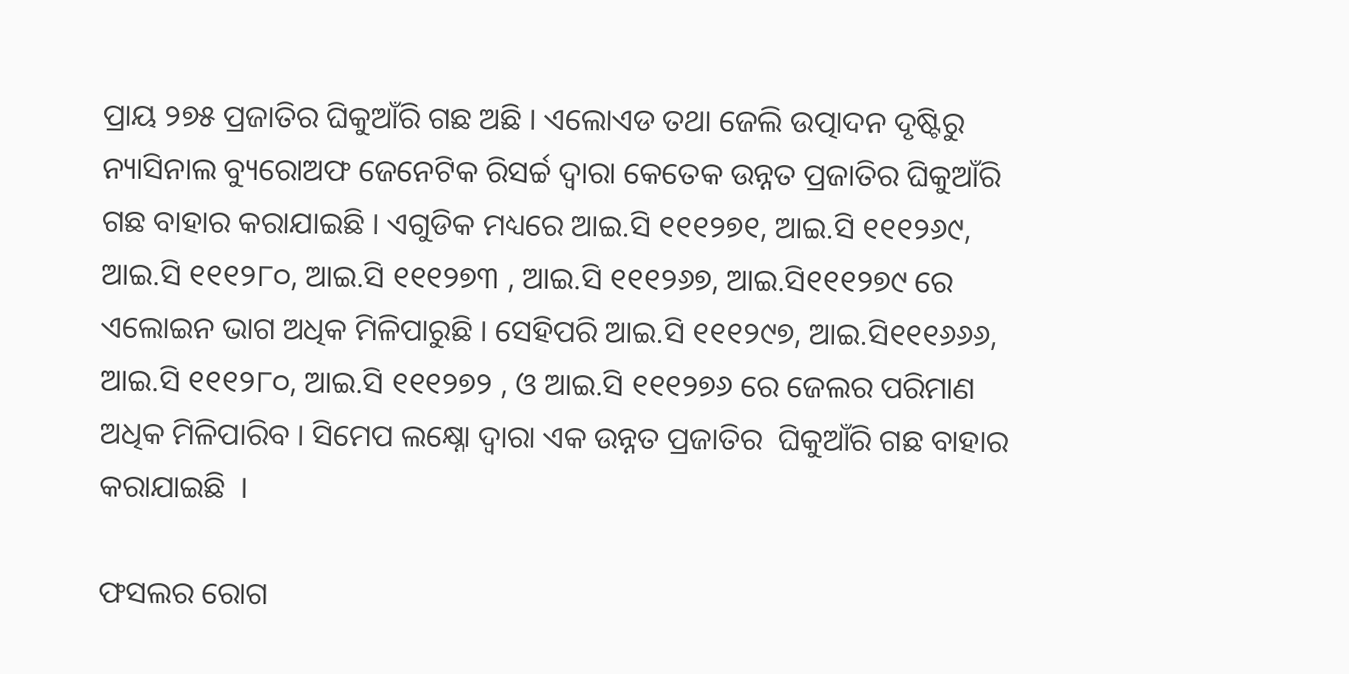ପ୍ରାୟ ୨୭୫ ପ୍ରଜାତିର ଘିକୁଆଁରି ଗଛ ଅଛି । ଏଲୋଏଡ ତଥା ଜେଲି ଉତ୍ପାଦନ ଦୃଷ୍ଟିରୁ ନ୍ୟାସିନାଲ ବ୍ୟୁରୋଅଫ ଜେନେଟିକ ରିସର୍ଚ୍ଚ ଦ୍ଵାରା କେତେକ ଉନ୍ନତ ପ୍ରଜାତିର ଘିକୁଆଁରି  ଗଛ ବାହାର କରାଯାଇଛି । ଏଗୁଡିକ ମଧ୍ୟରେ ଆଇ.ସି ୧୧୧୨୭୧, ଆଇ.ସି ୧୧୧୨୬୯, ଆଇ.ସି ୧୧୧୨୮୦, ଆଇ.ସି ୧୧୧୨୭୩ , ଆଇ.ସି ୧୧୧୨୬୭, ଆଇ.ସି୧୧୧୨୭୯ ରେ ଏଲୋଇନ ଭାଗ ଅଧିକ ମିଳିପାରୁଛି । ସେହିପରି ଆଇ.ସି ୧୧୧୨୯୭, ଆଇ.ସି୧୧୧୬୬୬, ଆଇ.ସି ୧୧୧୨୮୦, ଆଇ.ସି ୧୧୧୨୭୨ , ଓ ଆଇ.ସି ୧୧୧୨୭୬ ରେ ଜେଲର ପରିମାଣ ଅଧିକ ମିଳିପାରିବ । ସିମେପ ଲକ୍ଷ୍ନୋ ଦ୍ୱାରା ଏକ ଉନ୍ନତ ପ୍ରଜାତିର  ଘିକୁଆଁରି ଗଛ ବାହାର କରାଯାଇଛି  ।

ଫସଲର ରୋଗ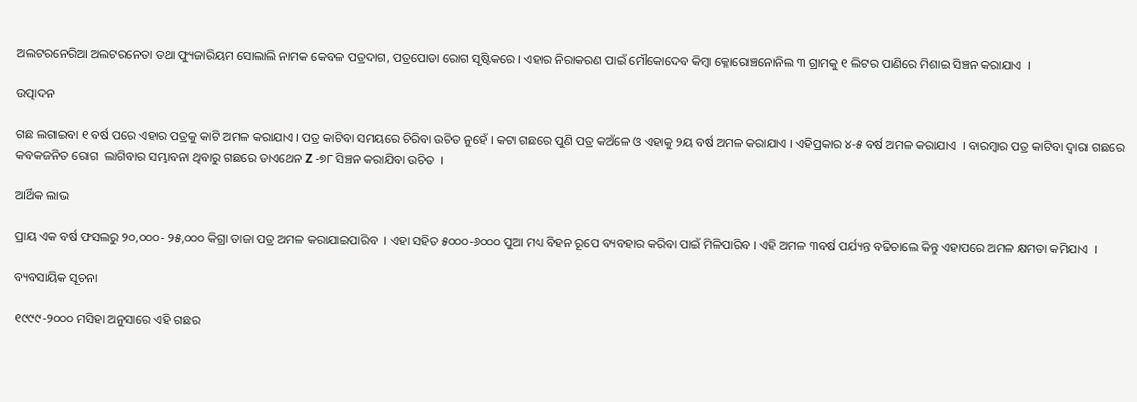ଅଲଟରନେରିଆ ଅଲଟରନେତା ତଥା ଫ୍ୟୁଜାରିୟମ ସୋଲାଲି ନାମକ କେବଳ ପତ୍ରଦାଗ, ପତ୍ରପୋଡା ରୋଗ ସୃଷ୍ଟିକରେ । ଏହାର ନିରାକରଣ ପାଇଁ ମୌକୋଦେବ କିମ୍ବା କ୍ଳୋରୋଞ୍ଚନୋନିଲ ୩ ଗ୍ରାମକୁ ୧ ଲିଟର ପାଣିରେ ମିଶାଇ ସିଞ୍ଚନ କରାଯାଏ  ।

ଉତ୍ପାଦନ

ଗଛ ଲଗାଇବା ୧ ବର୍ଷ ପରେ ଏହାର ପତ୍ରକୁ କାଟି ଅମଳ କରାଯାଏ । ପତ୍ର କାଟିବା ସମୟରେ ଚିରିବା ଉଚିତ ନୁହେଁ । କଟା ଗଛରେ ପୁଣି ପତ୍ର କଅଁଳେ ଓ ଏହାକୁ ୨ୟ ବର୍ଷ ଅମଳ କରାଯାଏ । ଏହିପ୍ରକାର ୪-୫ ବର୍ଷ ଅମଳ କରାଯାଏ  । ବାରମ୍ବାର ପତ୍ର କାଟିବା ଦ୍ଵାରା ଗଛରେ କବକଜନିତ ରୋଗ  ଲାଗିବାର ସମ୍ଭାବନା ଥିବାରୁ ଗଛରେ ଡାଏଥେନ Z -୭୮ ସିଞ୍ଚନ କରାଯିବା ଉଚିତ  ।

ଆର୍ଥିକ ଲାଭ

ପ୍ରାୟ ଏକ ବର୍ଷ ଫସଲରୁ ୨୦,୦୦୦- ୨୫,୦୦୦ କିଗ୍ରା ତାଜା ପତ୍ର ଅମଳ କରାଯାଇପାରିବ  । ଏହା ସହିତ ୫୦୦୦-୬୦୦୦ ପୁଆ ମଧ୍ୟ ବିହନ ରୂପେ ବ୍ୟବହାର କରିବା ପାଇଁ ମିଳିପାରିବ । ଏହି ଅମଳ ୩ବର୍ଷ ପର୍ଯ୍ୟନ୍ତ ବଢିଚାଲେ କିନ୍ତୁ ଏହାପରେ ଅମଳ କ୍ଷମତା କମିଯାଏ  ।

ବ୍ୟବସାୟିକ ସୂଚନା

୧୯୯୯-୨୦୦୦ ମସିହା ଅନୁସାରେ ଏହି ଗଛର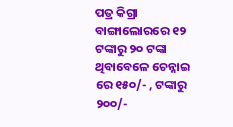ପତ୍ର କିଗ୍ରା ବାଙ୍ଗାଲୋରରେ ୧୨ ଟଙ୍କାରୁ ୨୦ ଟଙ୍କା ଥିବାବେଳେ ଚେନ୍ନାଇ ରେ ୧୫୦/- , ଟଙ୍କାରୁ ୨୦୦/-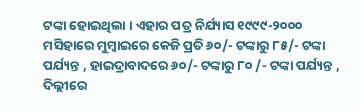ଟଙ୍କା ହୋଇଥିଲା । ଏହାର ପତ୍ର ନିର୍ଯ୍ୟାସ ୧୯୯୯-୨୦୦୦ ମସିହାରେ ମୁମ୍ବାଇରେ କେଜି ପ୍ରତି ୬୦/- ଟଙ୍କାରୁ ୮୫/- ଟଙ୍କା ପର୍ଯ୍ୟନ୍ତ , ହାଇଦ୍ରାବାଦରେ ୬୦/- ଟଙ୍କାରୁ ୮୦ /- ଟଙ୍କା ପର୍ଯ୍ୟନ୍ତ , ଦିଲ୍ଲୀରେ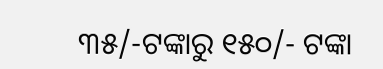୩୫/-ଟଙ୍କାରୁ ୧୫୦/- ଟଙ୍କା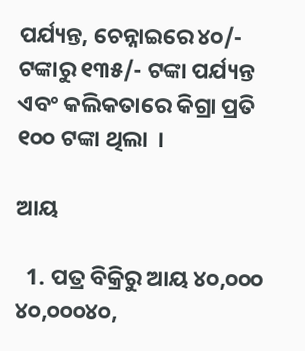ପର୍ଯ୍ୟନ୍ତ, ଚେନ୍ନାଇରେ ୪୦/- ଟଙ୍କାରୁ ୧୩୫/- ଟଙ୍କା ପର୍ଯ୍ୟନ୍ତ ଏବଂ କଲିକତାରେ କିଗ୍ରା ପ୍ରତି ୧୦୦ ଟଙ୍କା ଥିଲା  ।

ଆୟ

  1. ପତ୍ର ବିକ୍ରିରୁ ଆୟ ୪୦,୦୦୦  ୪୦,୦୦୦୪୦,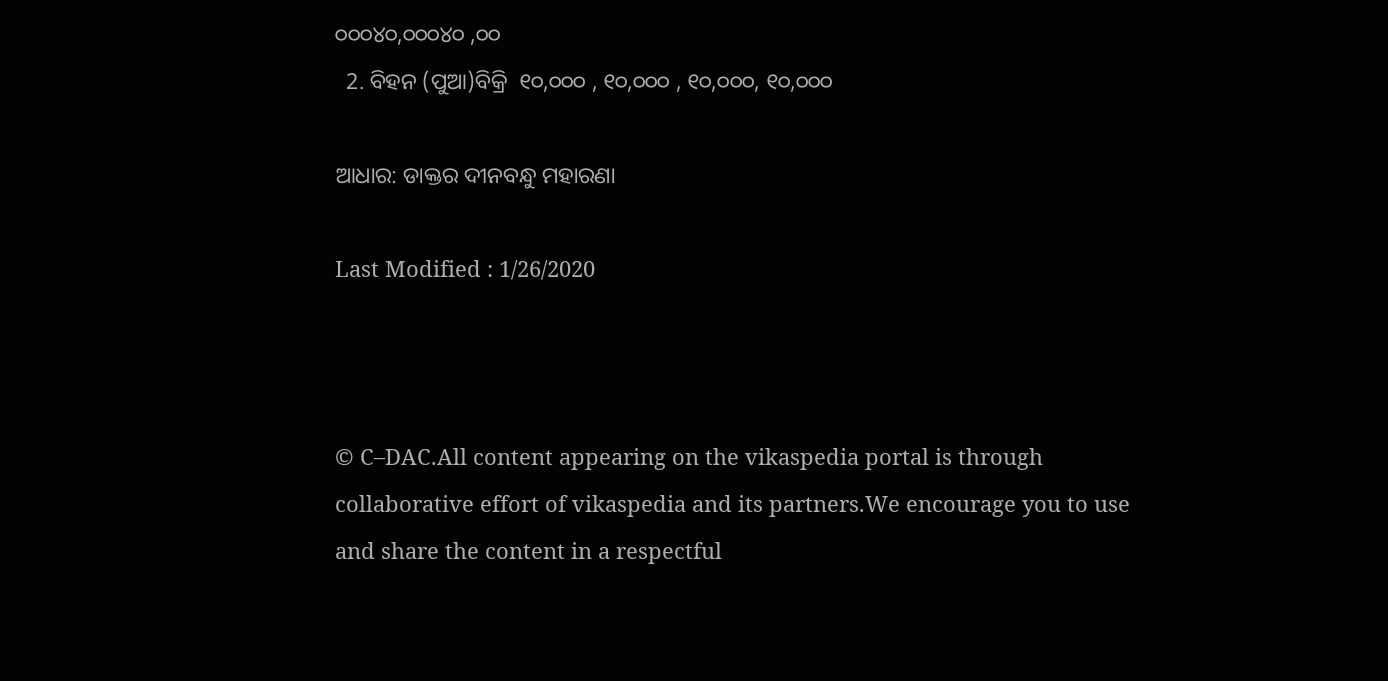୦୦୦୪୦,୦୦୦୪୦ ,୦୦
  2. ବିହନ (ପୁଆ)ବିକ୍ରି  ୧୦,୦୦୦ , ୧୦,୦୦୦ , ୧୦,୦୦୦, ୧୦,୦୦୦

ଆଧାର: ଡାକ୍ତର ଦୀନବନ୍ଧୁ ମହାରଣା

Last Modified : 1/26/2020



© C–DAC.All content appearing on the vikaspedia portal is through collaborative effort of vikaspedia and its partners.We encourage you to use and share the content in a respectful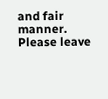and fair manner. Please leave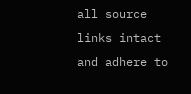all source links intact and adhere to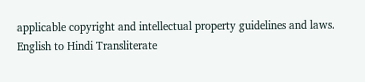applicable copyright and intellectual property guidelines and laws.
English to Hindi Transliterate